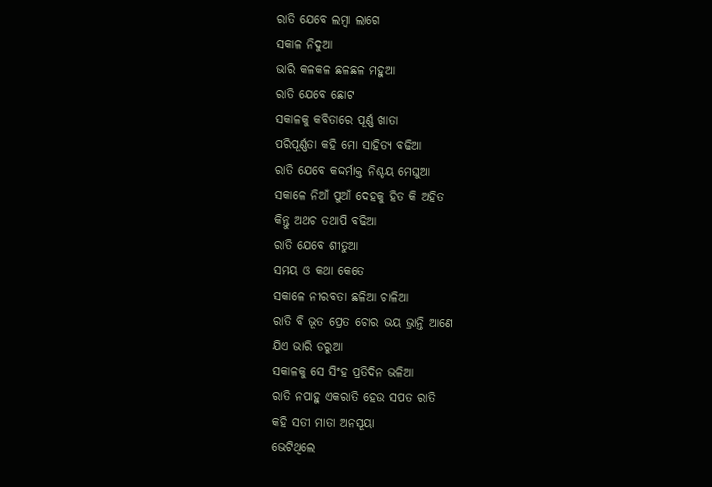ରାତି ଯେବେ ଲମ୍ବା ଲାଗେ
ସକାଳ ନିଦୁଆ
ଭାରି କଳକଳ ଛଳଛଳ ମହୁଆ
ରାତି ଯେବେ ଛୋଟ
ସକାଳକୁ କବିତାରେ ପୂର୍ଣ୍ଣ ଖାତା
ପରିପୂର୍ଣ୍ଣତା କହି ମୋ ସାହିତ୍ୟ ବଢିଆ
ରାତି ଯେବେ କଦ୍ଦର୍ମାକ୍ତ ନିଶ୍ଚୟ ମେଘୁଆ
ସକାଳେ ନିଆଁ ପୁଆଁ ଦେହକୁ ହିତ କି ଅହିତ
କିନ୍ତୁ ଅଥଚ ତଥାପି ବଢିଆ
ରାତି ଯେବେ ଶୀତୁଆ
ସମୟ ଓ କଥା କେତେ
ସକାଳେ ନୀରବତା ଛଳିଆ ଚାଳିଆ
ରାତି ବି ଭୂତ ପ୍ରେତ ଚୋର ଭୟ ଭ୍ରାନ୍ତି ଆଣେ
ଯିଏ ଭାରି ଡରୁଆ
ସକାଳକୁ ସେ ସିଂହ ପ୍ରତିଦିନ ଭଳିଆ
ରାତି ନପାହୁ ଏକରାତି ହେଉ ସପତ ରାତି
କହି ସତୀ ମାତା ଅନସୂୟା
ଭେଟିଥିଲେ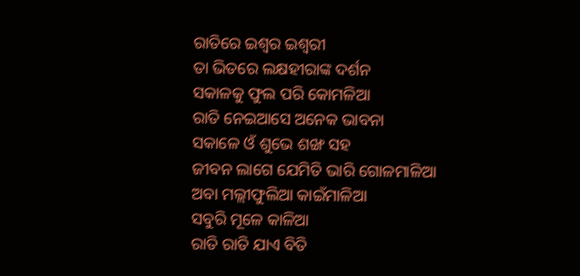ରାତିରେ ଇଶ୍ୱର ଇଶ୍ୱରୀ
ତା ଭିତରେ ଲକ୍ଷହୀରାଙ୍କ ଦର୍ଶନ
ସକାଳକୁ ଫୁଲ ପରି କୋମଳିଆ
ରାତି ନେଇଆସେ ଅନେକ ଭାବନା
ସକାଳେ ଓଁ ଶୁଭେ ଶଙ୍ଖ ସହ
ଜୀବନ ଲାଗେ ଯେମିତି ଭାରି ଗୋଳମାଳିଆ
ଅବା ମଲ୍ଲୀଫୁଲିଆ କାଇଁମାଳିଆ
ସବୁରି ମୂଳେ କାଳିଆ
ରାତି ରାତି ଯାଏ ବିତି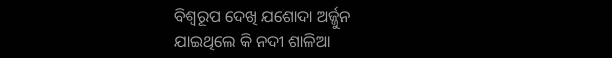ବିଶ୍ୱରୂପ ଦେଖି ଯଶୋଦା ଅର୍ଜ୍ଜୁନ
ଯାଇଥିଲେ କି ନଦୀ ଶାଳିଆ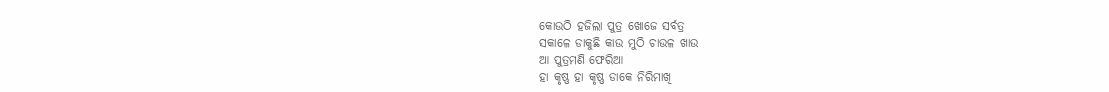କୋଉଠି ହଜିଲା ପୁତ୍ର ଖୋଜେ ସର୍ବତ୍ର
ସକାଳେ ଡାକୁଛି କାଉ ମୁଠି ଚାଉଳ ଖାଉ
ଆ ପୁତ୍ରମଣି ଫେରିଆ
ହା କୃଷ୍ଣ ହା କୃଷ୍ଣ ଡାକେ ନିରିମାଖି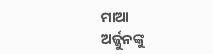ମାଆ
ଅର୍ଜ୍ଜୁନଙ୍କୁ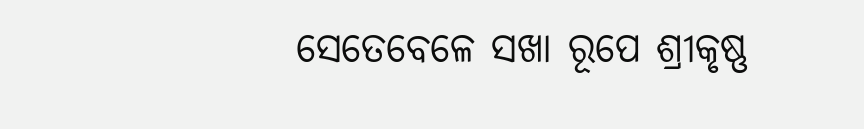ସେତେବେଳେ ସଖା ରୂପେ ଶ୍ରୀକୃଷ୍ଣ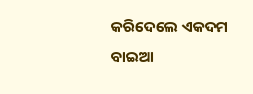କରିଦେଲେ ଏକଦମ ବାଇଆ